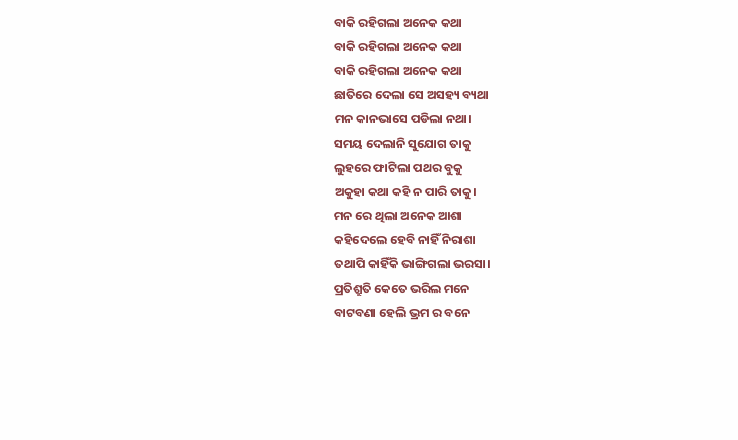ବାକି ରହିଗଲା ଅନେକ କଥା
ବାକି ରହିଗଲା ଅନେକ କଥା
ବାକି ରହିଗଲା ଅନେକ କଥା
ଛାତିରେ ଦେଲା ସେ ଅସହ୍ୟ ବ୍ୟଥା
ମନ କାନଭାସେ ପଡିଲା ନଥା।
ସମୟ ଦେଲାନି ସୁଯୋଗ ତାକୁ
ଲୁହରେ ଫାଟିଲା ପଥର ବୁକୁ
ଅକୁହା କଥା କହି ନ ପାରି ତାକୁ।
ମନ ରେ ଥିଲା ଅନେକ ଆଶା
କହିଦେଲେ ହେବି ନାହିଁ ନିରାଶା
ତଥାପି କାହିଁକି ଭାଙ୍ଗିଗଲା ଭରସା।
ପ୍ରତିଶ୍ରୁତି କେତେ ଭରିଲ ମନେ
ବାଟବଣା ହେଲି ଭ୍ରମ ର ବନେ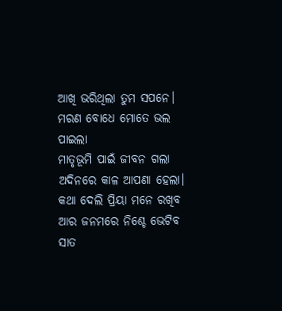ଆଖି ଭରିଥିଲା ତୁମ ସପନେ।
ମରଣ ବୋଧେ ମୋତେ ଭଲ ପାଇଲା
ମାତୃଭୂମି ପାଇଁ ଜୀବନ ଗଲା
ଅଦିନରେ କାଳ ଆପଣା ହେଲା।
କଥା ଦେଲି ପ୍ରିୟା ମନେ ରଖିବ
ଆର ଜନମରେ ନିଶ୍ଚେ ଭେଟିବ
ସାତ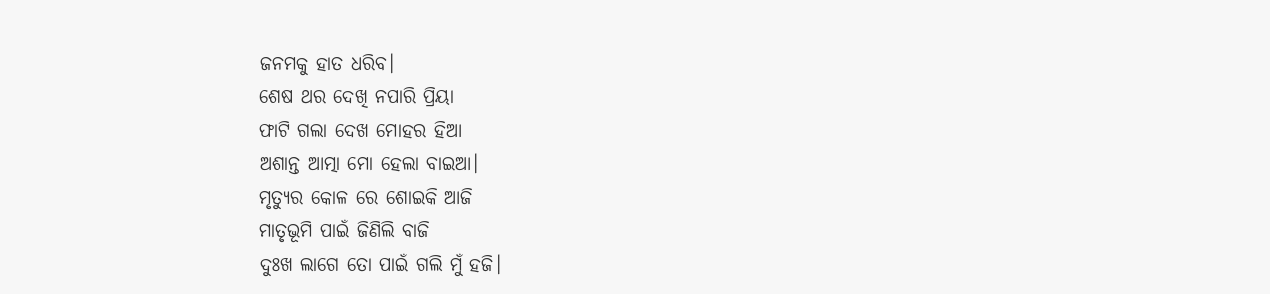ଜନମକୁ ହାତ ଧରିବ।
ଶେଷ ଥର ଦେଖି ନପାରି ପ୍ରିୟା
ଫାଟି ଗଲା ଦେଖ ମୋହର ହିଆ
ଅଶାନ୍ତ ଆତ୍ମା ମୋ ହେଲା ବାଇଆ।
ମୃତ୍ୟୁର କୋଳ ରେ ଶୋଇକି ଆଜି
ମାତୃଭୂମି ପାଇଁ ଜିଣିଲି ବାଜି
ଦୁଃଖ ଲାଗେ ତୋ ପାଇଁ ଗଲି ମୁଁ ହଜି।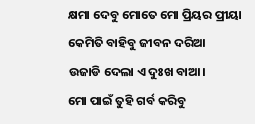କ୍ଷମା ଦେବୁ ମୋତେ ମୋ ପ୍ରିୟର ପ୍ରୀୟା
କେମିତି ବାହିବୁ ଜୀବନ ଦରିଆ
ଉଜାଡି ଦେଲା ଏ ଦୁଃଖ ବାଆ।
ମୋ ପାଇଁ ତୁହି ଗର୍ବ କରିବୁ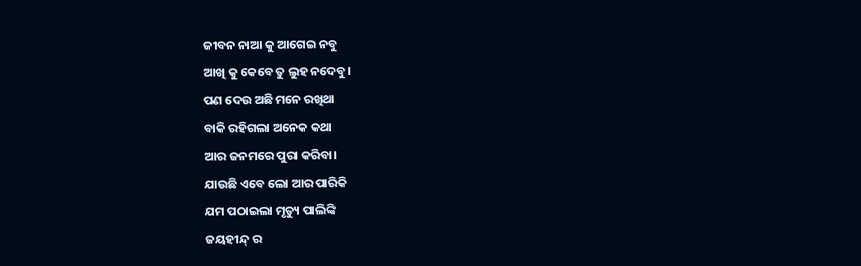ଜୀବନ ନାଆ କୁ ଆଗେଇ ନବୁ
ଆଖି କୁ କେବେ ତୁ ଲୁହ ନଦେବୁ।
ପଣ ଦେଉ ଅଛି ମନେ ରଖିଥା
ବାକି ରହିଗଲା ଅନେକ କଥା
ଆର ଜନମରେ ପୁରା କରିବା।
ଯାଉଛି ଏବେ ଲୋ ଆର ପାରିକି
ଯମ ପଠାଇଲା ମୃତ୍ୟୁ ପାଲିଙ୍କି
ଜୟହୀନ୍ଦ୍ ର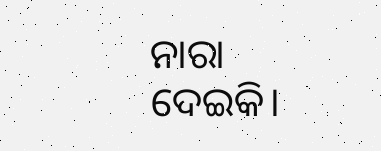ନାରା ଦେଇକି।